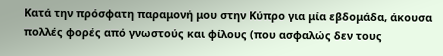Κατά την πρόσφατη παραμονή μου στην Κύπρο για μία εβδομάδα, άκουσα πολλές φορές από γνωστούς και φίλους (που ασφαλώς δεν τους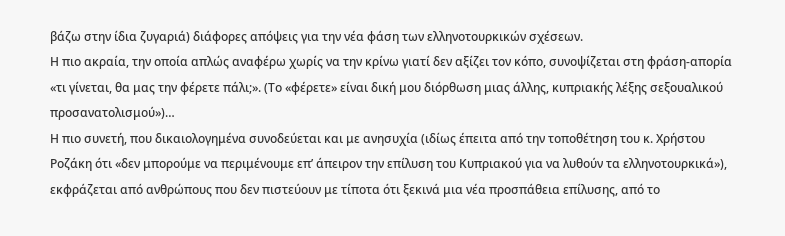βάζω στην ίδια ζυγαριά) διάφορες απόψεις για την νέα φάση των ελληνοτουρκικών σχέσεων.
Η πιο ακραία, την οποία απλώς αναφέρω χωρίς να την κρίνω γιατί δεν αξίζει τον κόπο, συνοψίζεται στη φράση-απορία «τι γίνεται, θα μας την φέρετε πάλι;». (Το «φέρετε» είναι δική μου διόρθωση μιας άλλης, κυπριακής λέξης σεξουαλικού προσανατολισμού»)…
Η πιο συνετή, που δικαιολογημένα συνοδεύεται και με ανησυχία (ιδίως έπειτα από την τοποθέτηση του κ. Χρήστου Ροζάκη ότι «δεν μπορούμε να περιμένουμε επ’ άπειρον την επίλυση του Κυπριακού για να λυθούν τα ελληνοτουρκικά»), εκφράζεται από ανθρώπους που δεν πιστεύουν με τίποτα ότι ξεκινά μια νέα προσπάθεια επίλυσης, από το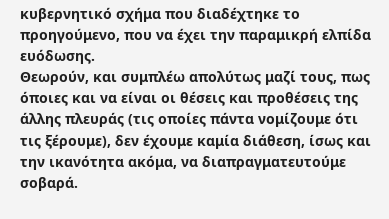κυβερνητικό σχήμα που διαδέχτηκε το προηγούμενο, που να έχει την παραμικρή ελπίδα ευόδωσης.
Θεωρούν, και συμπλέω απολύτως μαζί τους, πως όποιες και να είναι οι θέσεις και προθέσεις της άλλης πλευράς (τις οποίες πάντα νομίζουμε ότι τις ξέρουμε), δεν έχουμε καμία διάθεση, ίσως και την ικανότητα ακόμα, να διαπραγματευτούμε σοβαρά.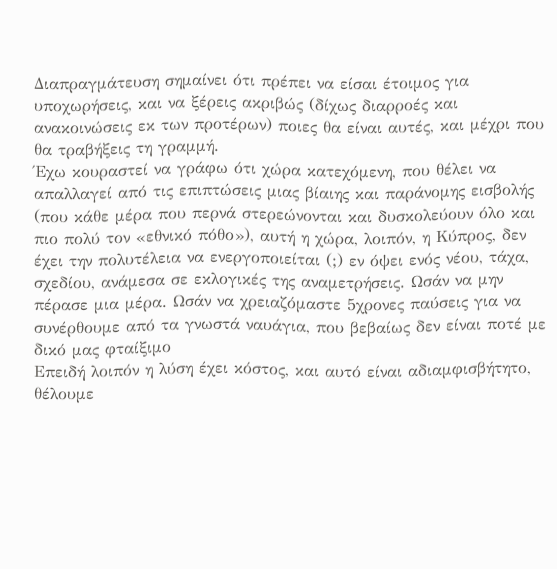Διαπραγμάτευση σημαίνει ότι πρέπει να είσαι έτοιμος για υποχωρήσεις, και να ξέρεις ακριβώς (δίχως διαρροές και ανακοινώσεις εκ των προτέρων) ποιες θα είναι αυτές, και μέχρι που θα τραβήξεις τη γραμμή.
Έχω κουραστεί να γράφω ότι χώρα κατεχόμενη, που θέλει να απαλλαγεί από τις επιπτώσεις μιας βίαιης και παράνομης εισβολής (που κάθε μέρα που περνά στερεώνονται και δυσκολεύουν όλο και πιο πολύ τον «εθνικό πόθο»), αυτή η χώρα, λοιπόν, η Κύπρος, δεν έχει την πολυτέλεια να ενεργοποιείται (;) εν όψει ενός νέου, τάχα, σχεδίου, ανάμεσα σε εκλογικές της αναμετρήσεις. Ωσάν να μην πέρασε μια μέρα. Ωσάν να χρειαζόμαστε 5χρονες παύσεις για να συνέρθουμε από τα γνωστά ναυάγια, που βεβαίως δεν είναι ποτέ με δικό μας φταίξιμο
Επειδή λοιπόν η λύση έχει κόστος, και αυτό είναι αδιαμφισβήτητο, θέλουμε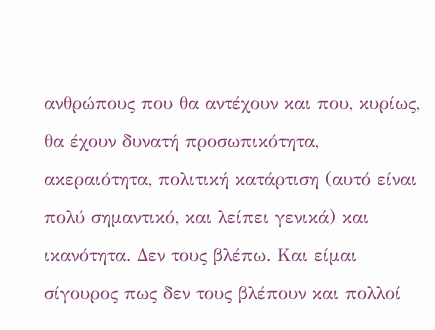ανθρώπους που θα αντέχουν και που, κυρίως, θα έχουν δυνατή προσωπικότητα, ακεραιότητα, πολιτική κατάρτιση (αυτό είναι πολύ σημαντικό, και λείπει γενικά) και ικανότητα. Δεν τους βλέπω. Και είμαι σίγουρος πως δεν τους βλέπουν και πολλοί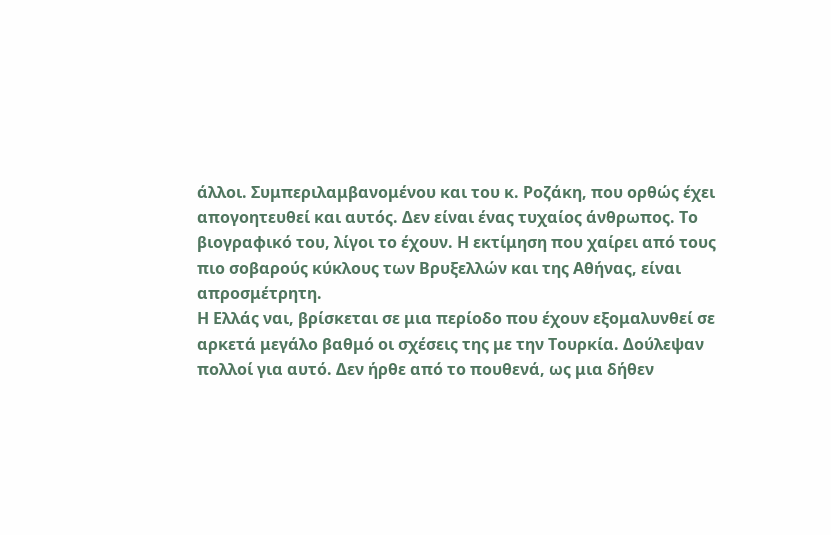άλλοι. Συμπεριλαμβανομένου και του κ. Ροζάκη, που ορθώς έχει απογοητευθεί και αυτός. Δεν είναι ένας τυχαίος άνθρωπος. Το βιογραφικό του, λίγοι το έχουν. Η εκτίμηση που χαίρει από τους πιο σοβαρούς κύκλους των Βρυξελλών και της Αθήνας, είναι απροσμέτρητη.
Η Ελλάς ναι, βρίσκεται σε μια περίοδο που έχουν εξομαλυνθεί σε αρκετά μεγάλο βαθμό οι σχέσεις της με την Τουρκία. Δούλεψαν πολλοί για αυτό. Δεν ήρθε από το πουθενά, ως μια δήθεν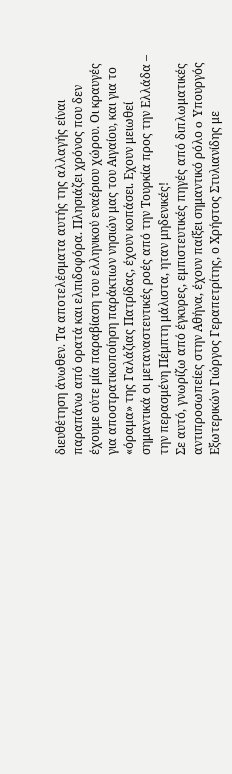διευθέτηση άνωθεν. Τα αποτελέσματα αυτής της αλλαγής είναι παραπάνω από ορατά και ελπιδοφόρα. Πλησιάζει χρόνος που δεν έχουμε ούτε μία παραβίαση του ελληνικού εναέριου χώρου. Οι κραυγές για αποστρατικοποίηση παράκτιων νησιών μας του Αιγαίου, και για το «όραμα» της Γαλάζιας Πατρίδας, έχουν κοπάσει. Εχουν μειωθεί σημαντικά οι μεταναστευτικές ροές από την Τουρκία προς την Ελλάδα – την περασμένη Πέμπτη μάλιστα, ηταν μηδενικές!
Σε αυτό, γνωρίζω από έγκυρες, εμπιστευτικές πηγές από διπλωματικές αντιπροσωπείες στην Αθήνα, έχουν παίξει σημαντικό ρόλο o Υπουργός Εξωτερικών Γιώργος Γεραπετρίτης, ο Χρήστος Στυλιανίδης με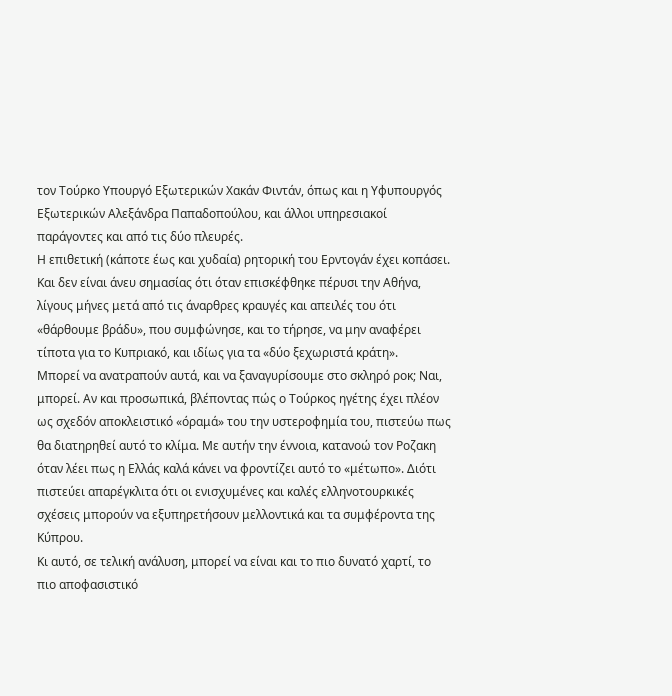τον Τούρκο Υπουργό Εξωτερικών Χακάν Φιντάν, όπως και η Υφυπουργός Εξωτερικών Αλεξάνδρα Παπαδοπούλου, και άλλοι υπηρεσιακοί παράγοντες και από τις δύο πλευρές.
Η επιθετική (κάποτε έως και χυδαία) ρητορική του Ερντογάν έχει κοπάσει. Και δεν είναι άνευ σημασίας ότι όταν επισκέφθηκε πέρυσι την Αθήνα, λίγους μήνες μετά από τις άναρθρες κραυγές και απειλές του ότι «θάρθουμε βράδυ», που συμφώνησε, και το τήρησε, να μην αναφέρει τίποτα για το Κυπριακό, και ιδίως για τα «δύο ξεχωριστά κράτη».
Μπορεί να ανατραπούν αυτά, και να ξαναγυρίσουμε στο σκληρό ροκ; Ναι, μπορεί. Αν και προσωπικά, βλέποντας πώς ο Τούρκος ηγέτης έχει πλέον ως σχεδόν αποκλειστικό «όραμά» του την υστεροφημία του, πιστεύω πως θα διατηρηθεί αυτό το κλίμα. Με αυτήν την έννοια, κατανοώ τον Ροζακη όταν λέει πως η Ελλάς καλά κάνει να φροντίζει αυτό το «μέτωπο». Διότι πιστεύει απαρέγκλιτα ότι οι ενισχυμένες και καλές ελληνοτουρκικές σχέσεις μπορούν να εξυπηρετήσουν μελλοντικά και τα συμφέροντα της Κύπρου.
Κι αυτό, σε τελική ανάλυση, μπορεί να είναι και το πιο δυνατό χαρτί, το πιο αποφασιστικό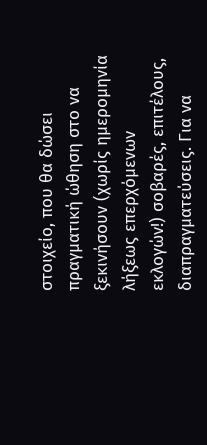στοιχείο, που θα δώσει πραγματική ώθηση στο να ξεκινήσουν (χωρίς ημερομηνία λήξεως επερχόμενων εκλογών!) σοβαρές, επιτέλους, διαπραγματεύσεις. Για να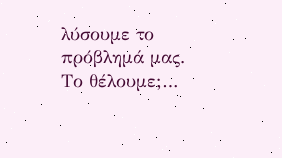λύσουμε το πρόβλημά μας.
Το θέλουμε;…